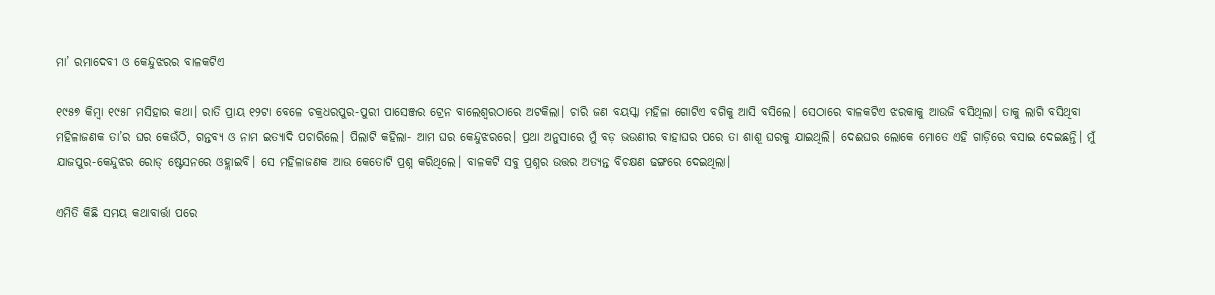ମା’ ରମାଦେବୀ ଓ କେନ୍ଦୁଝରର ବାଳକଟିଏ

୧୯୫୭ କିମ୍ବା ୧୯୫୮ ମସିହାର କଥା। ରାତି ପ୍ରାୟ ୧୨ଟା ବେଳେ ଚକ୍ରଧରପୁର-ପୁରୀ ପାସେଞ୍ଜର ଟ୍ରେନ ବାଲେଶ୍ବରଠାରେ ଅଟକିଲା। ଚାରି ଜଣ ବୟସ୍କା ମହିଳା ଗୋଟିଏ ବଗିକୁ ଆସି ବସିଲେ। ସେଠାରେ ବାଳକଟିଏ ଝରକାକୁ ଆଉଜି ବସିଥିଲା। ତାକୁ ଲାଗି ବସିଥିବା ମହିଳାଜଣକ ତା’ର ଘର କେଉଁଠି, ଗନ୍ତବ୍ୟ ଓ ନାମ ଇତ୍ୟାଦି ପଚାରିଲେ। ପିଲାଟି କହିଲା- ଆମ ଘର କେନ୍ଦୁଝରରେ। ପ୍ରଥା ଅନୁସାରେ ମୁଁ ବଡ଼ ଭଉଣୀର ବାହାଘର ପରେ ତା ଶାଶୂ ଘରକୁ ଯାଇଥିଲି। ଦେଈଘର ଲୋକେ ମୋତେ ଏହି ଗାଡ଼ିରେ ବସାଇ ଦେଇଛନ୍ତି। ମୁଁ ଯାଜପୁର-କେନ୍ଦୁଝର ରୋଡ୍ ଷ୍ଟେସନରେ ଓହ୍ଲାଇବି। ସେ ମହିଳାଜଣକ ଆଉ କେତୋଟି ପ୍ରଶ୍ନ କରିଥିଲେ। ବାଳକଟି ସବୁ ପ୍ରଶ୍ନର ଉତ୍ତର ଅତ୍ୟନ୍ତ ବିଚକ୍ଷଣ ଢଙ୍ଗରେ ଦେଇଥିଲା।

ଏମିତି କିଛି ସମୟ କଥାବାର୍ତ୍ତା ପରେ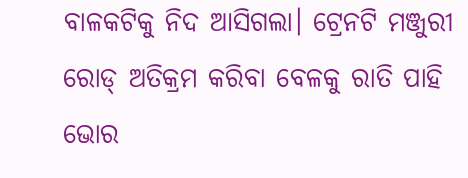ବାଳକଟିକୁ ନିଦ ଆସିଗଲା। ଟ୍ରେନଟି ମଞ୍ଜୁରୀ ରୋଡ୍ ଅତିକ୍ରମ କରିବା ବେଳକୁ ରାତି ପାହି ଭୋର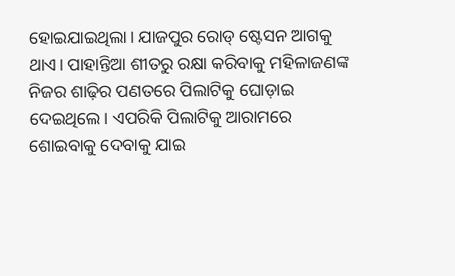ହୋଇଯାଇଥିଲା। ଯାଜପୁର ରୋଡ୍ ଷ୍ଟେସନ ଆଗକୁ ଥାଏ। ପାହାନ୍ତିଆ ଶୀତରୁ ରକ୍ଷା କରିବାକୁ ମହିଳାଜଣଙ୍କ ନିଜର ଶାଢ଼ିର ପଣତରେ ପିଲାଟିକୁ ଘୋଡ଼ାଇ ଦେଇଥିଲେ। ଏପରିକି ପିଲାଟିକୁ ଆରାମରେ ଶୋଇବାକୁ ଦେବାକୁ ଯାଇ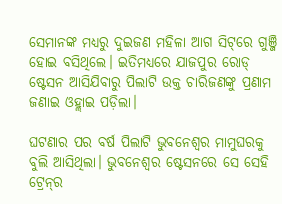ସେମାନଙ୍କ ମଧ୍ୟରୁ ଦୁଇଜଣ ମହିଳା ଆଗ ସିଟ୍‌ରେ ଗୁଞ୍ଜି ହୋଇ ବସିଥିଲେ। ଇତିମଧ୍ୟରେ ଯାଜପୁର ରୋଡ୍ ଷ୍ଟେସନ ଆସିଯିବାରୁ ପିଲାଟି ଉକ୍ତ ଚାରିଜଣଙ୍କୁ ପ୍ରଣାମ ଜଣାଇ ଓହ୍ଲାଇ ପଡ଼ିଲା।

ଘଟଣାର ପର ବର୍ଷ ପିଲାଟି ଭୁବନେଶ୍ବର ମାମୁଘରକୁ ବୁଲି ଆସିଥିଲା। ଭୁବନେଶ୍ବର ଷ୍ଟେସନରେ ସେ ସେହି ଟ୍ରେନ୍‌ର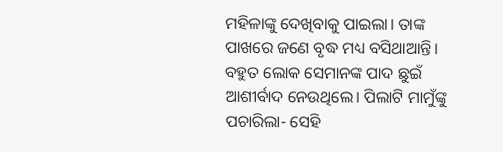ମହିଳାଙ୍କୁ ଦେଖିବାକୁ ପାଇଲା। ତାଙ୍କ ପାଖରେ ଜଣେ ବୃଦ୍ଧ ମଧ୍ୟ ବସିଥାଆନ୍ତି। ବହୁତ ଲୋକ ସେମାନଙ୍କ ପାଦ ଛୁଇଁ ଆଶୀର୍ବାଦ ନେଉଥିଲେ। ପିଲାଟି ମାମୁଁଙ୍କୁ ପଚାରିଲା- ସେହି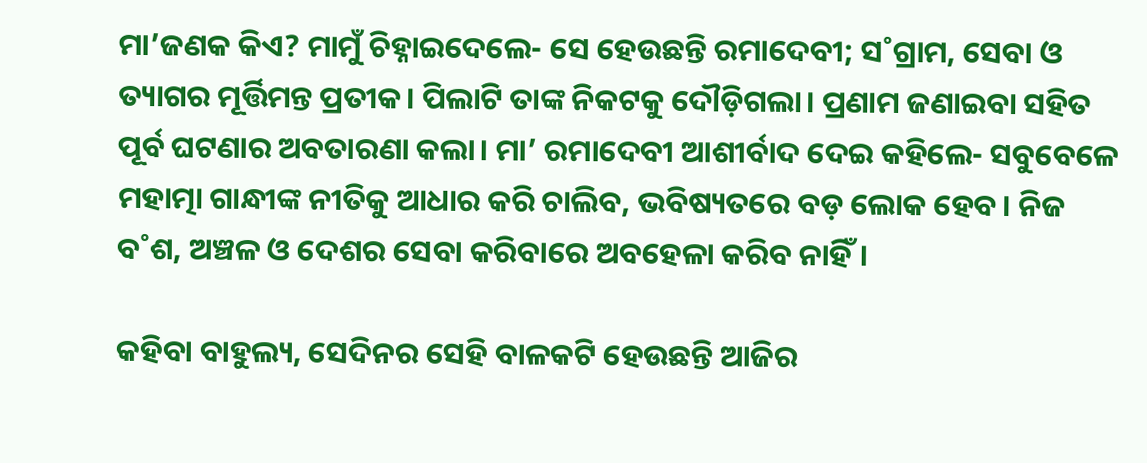ମା’ଜଣକ କିଏ? ମାମୁଁ ଚିହ୍ନାଇଦେଲେ- ସେ ହେଉଛନ୍ତି ରମାଦେବୀ; ସ˚ଗ୍ରାମ, ସେବା ଓ ତ୍ୟାଗର ମୂର୍ତ୍ତିମନ୍ତ ପ୍ରତୀକ। ପିଲାଟି ତାଙ୍କ ନିକଟକୁ ଦୌଡ଼ିଗଲା। ପ୍ରଣାମ ଜଣାଇବା ସହିତ ପୂର୍ବ ଘଟଣାର ଅବତାରଣା କଲା। ମା’ ରମାଦେବୀ ଆଶୀର୍ବାଦ ଦେଇ କହିଲେ- ସବୁବେଳେ ମହାତ୍ମା ଗାନ୍ଧୀଙ୍କ ନୀତିକୁ ଆଧାର କରି ଚାଲିବ, ଭବିଷ୍ୟତରେ ବଡ଼ ଲୋକ ହେବ। ନିଜ ବ˚ଶ, ଅଞ୍ଚଳ ଓ ଦେଶର ସେବା କରିବାରେ ଅବହେଳା କରିବ ନାହିଁ।

କହିବା ବାହୁଲ୍ୟ, ସେଦିନର ସେହି ବାଳକଟି ହେଉଛନ୍ତି ଆଜିର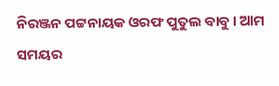ନିରଞ୍ଜନ ପଟ୍ଟନାୟକ ଓରଫ ପୁତୁଲ ବାବୁ। ଆମ ସମୟର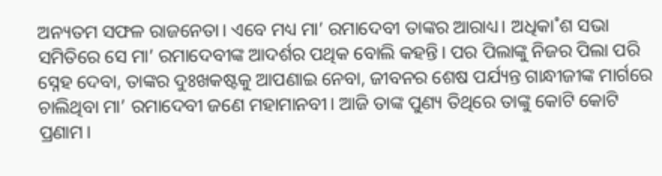ଅନ୍ୟତମ ସଫଳ ରାଜନେତା। ଏବେ ମଧ୍ୟ ମା’ ରମାଦେବୀ ତାଙ୍କର ଆରାଧ୍ୟ। ଅଧିକା˚ଶ ସଭା ସମିତିରେ ସେ ମା’ ରମାଦେବୀଙ୍କ ଆଦର୍ଶର ପଥିକ ବୋଲି କହନ୍ତି। ପର ପିଲାଙ୍କୁ ନିଜର ପିଲା ପରି ସ୍ନେହ ଦେବା, ତାଙ୍କର ଦୁଃଖକଷ୍ଟକୁ ଆପଣାଇ ନେବା, ଜୀବନର ଶେଷ ପର୍ଯ୍ୟନ୍ତ ଗାନ୍ଧୀଜୀଙ୍କ ମାର୍ଗରେ ଚାଲିଥିବା ମା’ ରମାଦେବୀ ଜଣେ ମହାମାନବୀ। ଆଜି ତାଙ୍କ ପୁଣ୍ୟ ତିଥିରେ ତାଙ୍କୁ କୋଟି କୋଟି ପ୍ରଣାମ।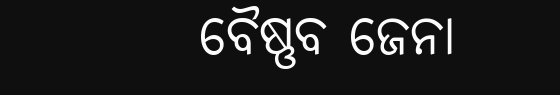ବୈଷ୍ଣବ ଜେନା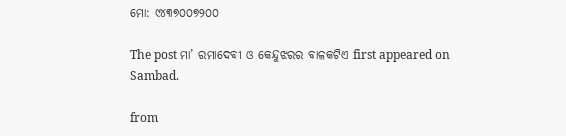ମୋ: ୯୪୩୭୦୦୭୨୦୦

The post ମା’ ରମାଦେବୀ ଓ କେନ୍ଦୁଝରର ବାଳକଟିଏ first appeared on Sambad.

from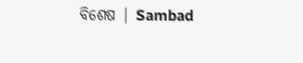ବିଶେଷ | Sambad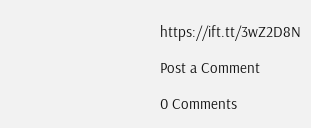https://ift.tt/3wZ2D8N

Post a Comment

0 Comments